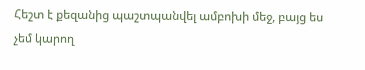Հեշտ է քեզանից պաշտպանվել ամբոխի մեջ, բայց ես չեմ կարող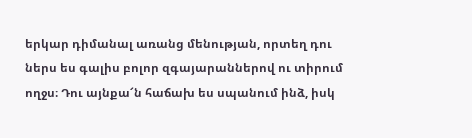երկար դիմանալ առանց մենության, որտեղ դու ներս ես գալիս բոլոր զգայարաններով ու տիրում ողջս։ Դու այնքա՜ն հաճախ ես սպանում ինձ, իսկ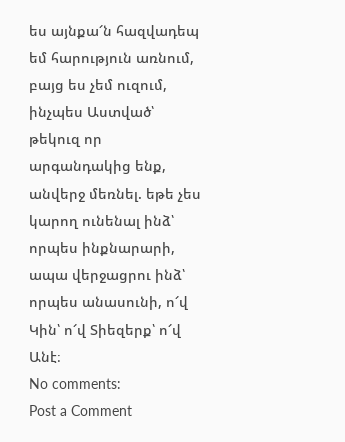ես այնքա՜ն հազվադեպ եմ հարություն առնում, բայց ես չեմ ուզում, ինչպես Աստված՝ թեկուզ որ արգանդակից ենք, անվերջ մեռնել. եթե չես կարող ունենալ ինձ՝ որպես ինքնարարի, ապա վերջացրու ինձ՝ որպես անասունի, ո՜վ Կին՝ ո՜վ Տիեզերք՝ ո՜վ Անէ։
No comments:
Post a Comment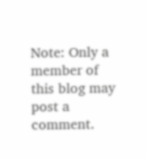Note: Only a member of this blog may post a comment.